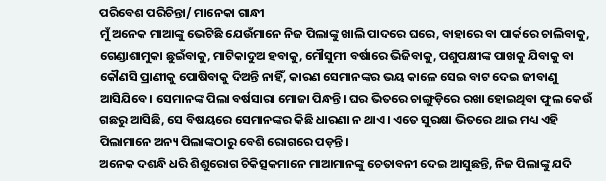ପରିବେଶ ପରିଚିନ୍ତା/ ମାନେକା ଗାନ୍ଧୀ
ମୁଁ ଅନେକ ମାଆଙ୍କୁ ଭେଟିଛି ଯେଉଁମାନେ ନିଜ ପିଲାଙ୍କୁ ଖାଲି ପାଦରେ ଘରେ, ବାହାରେ ବା ପାର୍କରେ ଚାଲିବାକୁ, ଗେଣ୍ଡାଶାମୁକା ଛୁଇଁବାକୁ, ମାଟିକାଦୁଅ ହବାକୁ, ମୌସୁମୀ ବର୍ଷାରେ ଭିଜିବାକୁ, ପଶୁପକ୍ଷୀଙ୍କ ପାଖକୁ ଯିବାକୁ ବା କୌଣସି ପ୍ରାଣୀକୁ ପୋଷିବାକୁ ଦିଅନ୍ତି ନାହିଁ, କାରଣ ସେମାନଙ୍କର ଭୟ କାଳେ ସେଇ ବାଟ ଦେଇ ଜୀବାଣୁ ଆସିଯିବେ। ସେମାନଙ୍କ ପିଲା ବର୍ଷସାରା ମୋଜା ପିନ୍ଧନ୍ତି। ଘର ଭିତରେ ଚାଙ୍ଗୁଡ଼ିରେ ରଖା ହୋଇଥିବା ଫୁଲ କେଉଁ ଗଛରୁ ଆସିଛି, ସେ ବିଷୟରେ ସେମାନଙ୍କର କିଛି ଧାରଣା ନ ଥାଏ। ଏତେ ସୁରକ୍ଷା ଭିତରେ ଥାଇ ମଧ୍ୟ ଏହି ପିଲାମାନେ ଅନ୍ୟ ପିଲାଙ୍କଠାରୁ ବେଶି ରୋଗରେ ପଡ଼ନ୍ତି।
ଅନେକ ଦଶନ୍ଧି ଧରି ଶିଶୁରୋଗ ଚିକିତ୍ସକମାନେ ମାଆମାନଙ୍କୁ ଚେତାବନୀ ଦେଇ ଆସୁଛନ୍ତି, ନିଜ ପିଲାଙ୍କୁ ଯଦି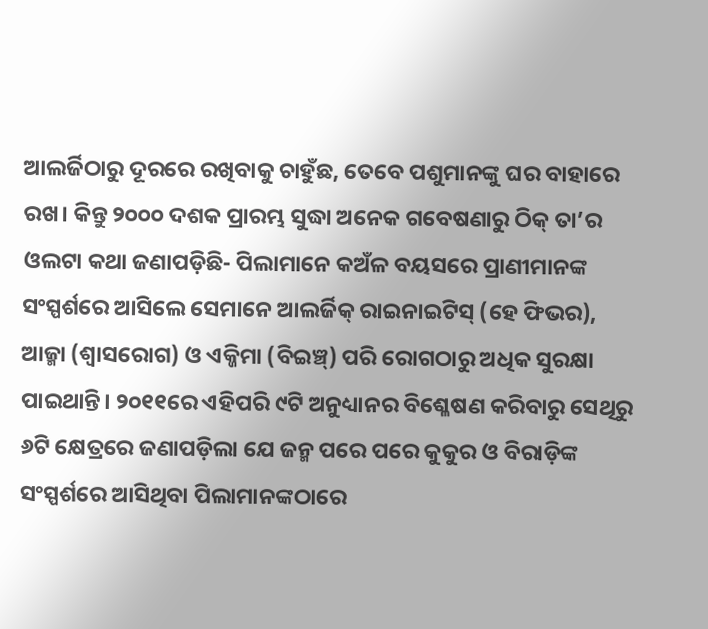ଆଲର୍ଜିଠାରୁ ଦୂରରେ ରଖିବାକୁ ଚାହୁଁଛ, ତେବେ ପଶୁମାନଙ୍କୁ ଘର ବାହାରେ ରଖ। କିନ୍ତୁ ୨୦୦୦ ଦଶକ ପ୍ରାରମ୍ଭ ସୁଦ୍ଧା ଅନେକ ଗବେଷଣାରୁ ଠିକ୍ ତା’ର ଓଲଟା କଥା ଜଣାପଡ଼ିଛି- ପିଲାମାନେ କଅଁଳ ବୟସରେ ପ୍ରାଣୀମାନଙ୍କ ସଂସ୍ପର୍ଶରେ ଆସିଲେ ସେମାନେ ଆଲର୍ଜିକ୍ ରାଇନାଇଟିସ୍ (ହେ ଫିଭର), ଆଜ୍ମା (ଶ୍ୱାସରୋଗ) ଓ ଏକ୍ଜିମା (ବିଇଞ୍ଚ୍) ପରି ରୋଗଠାରୁ ଅଧିକ ସୁରକ୍ଷା ପାଇଥାନ୍ତି। ୨୦୧୧ରେ ଏହିପରି ୯ଟି ଅନୁଧ୍ୟାନର ବିଶ୍ଳେଷଣ କରିବାରୁ ସେଥିରୁ ୬ଟି କ୍ଷେତ୍ରରେ ଜଣାପଡ଼ିଲା ଯେ ଜନ୍ମ ପରେ ପରେ କୁକୁର ଓ ବିରାଡ଼ିଙ୍କ ସଂସ୍ପର୍ଶରେ ଆସିଥିବା ପିଲାମାନଙ୍କଠାରେ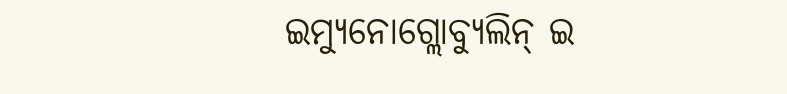ଇମ୍ୟୁନୋଗ୍ଲୋବ୍ୟୁଲିନ୍ ଇ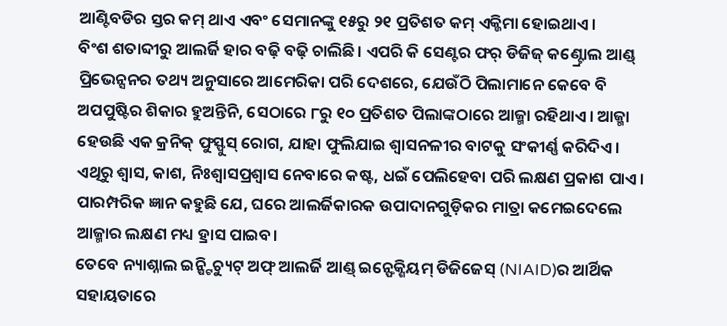ଆଣ୍ଟିବଡିର ସ୍ତର କମ୍ ଥାଏ ଏବଂ ସେମାନଙ୍କୁ ୧୫ରୁ ୨୧ ପ୍ରତିଶତ କମ୍ ଏକ୍ଜିମା ହୋଇଥାଏ।
ବିଂଶ ଶତାବ୍ଦୀରୁ ଆଲର୍ଜି ହାର ବଢ଼ି ବଢ଼ି ଚାଲିଛି। ଏପରି କି ସେଣ୍ଟର ଫର୍ ଡିଜିଜ୍ କଣ୍ଟ୍ରୋଲ ଆଣ୍ଡ୍ ପ୍ରିଭେନ୍ସନର ତଥ୍ୟ ଅନୁସାରେ ଆମେରିକା ପରି ଦେଶରେ, ଯେଉଁଠି ପିଲାମାନେ କେବେ ବି ଅପପୁଷ୍ଟିର ଶିକାର ହୁଅନ୍ତିନି, ସେଠାରେ ୮ରୁ ୧୦ ପ୍ରତିଶତ ପିଲାଙ୍କଠାରେ ଆଜ୍ମା ରହିଥାଏ। ଆଜ୍ମା ହେଉଛି ଏକ କ୍ରନିକ୍ ଫୁସ୍ଫୁସ୍ ରୋଗ, ଯାହା ଫୁଲିଯାଇ ଶ୍ୱାସନଳୀର ବାଟକୁ ସଂକୀର୍ଣ୍ଣ କରିଦିଏ। ଏଥିରୁ ଶ୍ୱାସ, କାଶ, ନିଃଶ୍ୱାସପ୍ରଶ୍ୱାସ ନେବାରେ କଷ୍ଟ, ଧଇଁ ପେଲିହେବା ପରି ଲକ୍ଷଣ ପ୍ରକାଶ ପାଏ। ପାରମ୍ପରିକ ଜ୍ଞାନ କହୁଛି ଯେ, ଘରେ ଆଲର୍ଜିକାରକ ଉପାଦାନଗୁଡ଼ିକର ମାତ୍ରା କମେଇଦେଲେ ଆଜ୍ମାର ଲକ୍ଷଣ ମଧ୍ୟ ହ୍ରାସ ପାଇବ।
ତେବେ ନ୍ୟାଶ୍ନାଲ ଇନ୍ଷ୍ଟିଚ୍ୟୁଟ୍ ଅଫ୍ ଆଲର୍ଜି ଆଣ୍ଡ୍ ଇନ୍ଫେକ୍ଶିୟମ୍ ଡିଜିଜେସ୍ (NIAID)ର ଆର୍ଥିକ ସହାୟତାରେ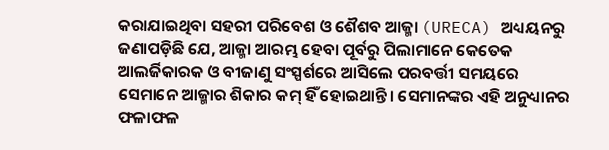କରାଯାଇଥିବା ସହରୀ ପରିବେଶ ଓ ଶୈଶବ ଆଜ୍ମା (URECA) ଅଧ୍ୟୟନରୁ ଜଣାପଡ଼ିଛି ଯେ, ଆଜ୍ମା ଆରମ୍ଭ ହେବା ପୂର୍ବରୁ ପିଲାମାନେ କେତେକ ଆଲର୍ଜିକାରକ ଓ ବୀଜାଣୁ ସଂସ୍ପର୍ଶରେ ଆସିଲେ ପରବର୍ତ୍ତୀ ସମୟରେ ସେମାନେ ଆଜ୍ମାର ଶିକାର କମ୍ ହିଁ ହୋଇଥାନ୍ତି। ସେମାନଙ୍କର ଏହି ଅନୁଧ୍ୟାନର ଫଳାଫଳ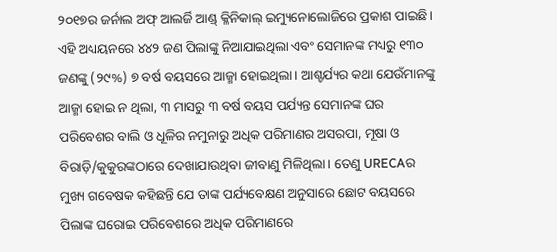୨୦୧୭ର ଜର୍ନାଲ ଅଫ୍ ଆଲର୍ଜି ଆଣ୍ଡ୍ କ୍ଳିନିକାଲ୍ ଇମ୍ୟୁନୋଲୋଜିରେ ପ୍ରକାଶ ପାଇଛି।
ଏହି ଅଧ୍ୟୟନରେ ୪୪୨ ଜଣ ପିଲାଙ୍କୁ ନିଆଯାଇଥିଲା ଏବଂ ସେମାନଙ୍କ ମଧ୍ୟରୁ ୧୩୦ ଜଣଙ୍କୁ (୨୯%) ୭ ବର୍ଷ ବୟସରେ ଆଜ୍ମା ହୋଇଥିଲା। ଆଶ୍ଚର୍ଯ୍ୟର କଥା ଯେଉଁମାନଙ୍କୁ ଆଜ୍ମା ହୋଇ ନ ଥିଲା, ୩ ମାସରୁ ୩ ବର୍ଷ ବୟସ ପର୍ଯ୍ୟନ୍ତ ସେମାନଙ୍କ ଘର ପରିବେଶର ବାଲି ଓ ଧୂଳିର ନମୁନାରୁ ଅଧିକ ପରିମାଣର ଅସରପା, ମୂଷା ଓ ବିରାଡ଼ି/କୁକୁରଙ୍କଠାରେ ଦେଖାଯାଉଥିବା ଜୀବାଣୁ ମିଳିଥିଲା। ତେଣୁ URECAର ମୁଖ୍ୟ ଗବେଷକ କହିଛନ୍ତି ଯେ ତାଙ୍କ ପର୍ଯ୍ୟବେକ୍ଷଣ ଅନୁସାରେ ଛୋଟ ବୟସରେ ପିଲାଙ୍କ ଘରୋଇ ପରିବେଶରେ ଅଧିକ ପରିମାଣରେ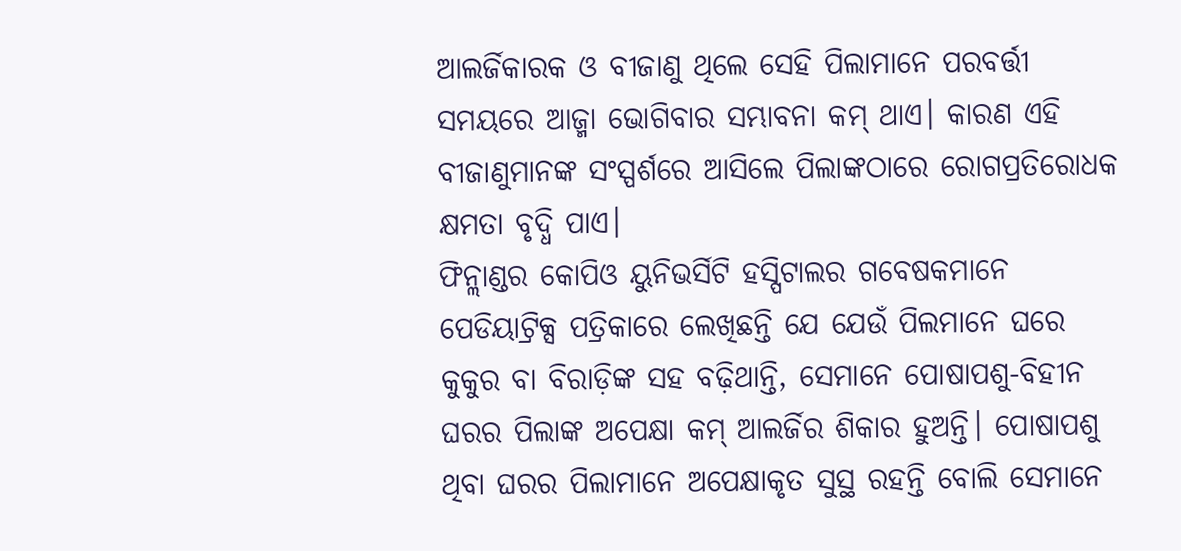ଆଲର୍ଜିକାରକ ଓ ବୀଜାଣୁ ଥିଲେ ସେହି ପିଲାମାନେ ପରବର୍ତ୍ତୀ ସମୟରେ ଆଜ୍ମା ଭୋଗିବାର ସମ୍ଭାବନା କମ୍ ଥାଏ। କାରଣ ଏହି ବୀଜାଣୁମାନଙ୍କ ସଂସ୍ପର୍ଶରେ ଆସିଲେ ପିଲାଙ୍କଠାରେ ରୋଗପ୍ରତିରୋଧକ କ୍ଷମତା ବୃଦ୍ଧି ପାଏ।
ଫିନ୍ଲାଣ୍ଡର କୋପିଓ ୟୁନିଭର୍ସିଟି ହସ୍ପିଟାଲର ଗବେଷକମାନେ ପେଡିୟାଟ୍ରିକ୍ସ ପତ୍ରିକାରେ ଲେଖିଛନ୍ତି ଯେ ଯେଉଁ ପିଲମାନେ ଘରେ କୁକୁର ବା ବିରାଡ଼ିଙ୍କ ସହ ବଢ଼ିଥାନ୍ତି, ସେମାନେ ପୋଷାପଶୁ-ବିହୀନ ଘରର ପିଲାଙ୍କ ଅପେକ୍ଷା କମ୍ ଆଲର୍ଜିର ଶିକାର ହୁଅନ୍ତି। ପୋଷାପଶୁ ଥିବା ଘରର ପିଲାମାନେ ଅପେକ୍ଷାକୃତ ସୁସ୍ଥ ରହନ୍ତି ବୋଲି ସେମାନେ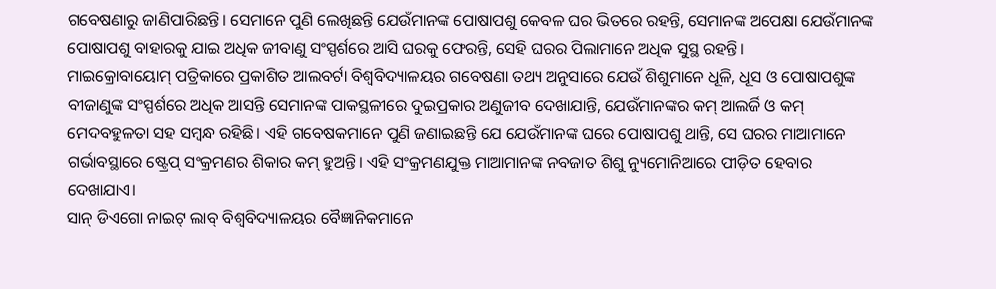ଗବେଷଣାରୁ ଜାଣିପାରିଛନ୍ତି। ସେମାନେ ପୁଣି ଲେଖିଛନ୍ତି ଯେଉଁମାନଙ୍କ ପୋଷାପଶୁ କେବଳ ଘର ଭିତରେ ରହନ୍ତି, ସେମାନଙ୍କ ଅପେକ୍ଷା ଯେଉଁମାନଙ୍କ ପୋଷାପଶୁ ବାହାରକୁ ଯାଇ ଅଧିକ ଜୀବାଣୁ ସଂସ୍ପର୍ଶରେ ଆସି ଘରକୁ ଫେରନ୍ତି, ସେହି ଘରର ପିଲାମାନେ ଅଧିକ ସୁସ୍ଥ ରହନ୍ତି।
ମାଇକ୍ରୋବାୟୋମ୍ ପତ୍ରିକାରେ ପ୍ରକାଶିତ ଆଲବର୍ଟା ବିଶ୍ୱବିଦ୍ୟାଳୟର ଗବେଷଣା ତଥ୍ୟ ଅନୁସାରେ ଯେଉଁ ଶିଶୁମାନେ ଧୂଳି, ଧୂସ ଓ ପୋଷାପଶୁଙ୍କ ବୀଜାଣୁଙ୍କ ସଂସ୍ପର୍ଶରେ ଅଧିକ ଆସନ୍ତି ସେମାନଙ୍କ ପାକସ୍ଥଳୀରେ ଦୁଇପ୍ରକାର ଅଣୁଜୀବ ଦେଖାଯାନ୍ତି, ଯେଉଁମାନଙ୍କର କମ୍ ଆଲର୍ଜି ଓ କମ୍ ମେଦବହୁଳତା ସହ ସମ୍ବନ୍ଧ ରହିଛି। ଏହି ଗବେଷକମାନେ ପୁଣି ଜଣାଇଛନ୍ତି ଯେ ଯେଉଁମାନଙ୍କ ଘରେ ପୋଷାପଶୁ ଥାନ୍ତି, ସେ ଘରର ମାଆମାନେ ଗର୍ଭାବସ୍ଥାରେ ଷ୍ଟ୍ରେପ୍ ସଂକ୍ରମଣର ଶିକାର କମ୍ ହୁଅନ୍ତି। ଏହି ସଂକ୍ରମଣଯୁକ୍ତ ମାଆମାନଙ୍କ ନବଜାତ ଶିଶୁ ନ୍ୟୁମୋନିଆରେ ପୀଡ଼ିତ ହେବାର ଦେଖାଯାଏ।
ସାନ୍ ଡିଏଗୋ ନାଇଟ୍ ଲାବ୍ ବିଶ୍ୱବିଦ୍ୟାଳୟର ବୈଜ୍ଞାନିକମାନେ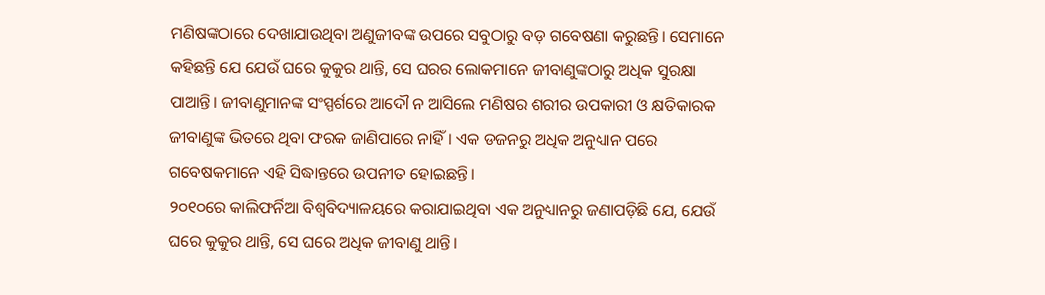ମଣିଷଙ୍କଠାରେ ଦେଖାଯାଉଥିବା ଅଣୁଜୀବଙ୍କ ଉପରେ ସବୁଠାରୁ ବଡ଼ ଗବେଷଣା କରୁଛନ୍ତି। ସେମାନେ କହିଛନ୍ତି ଯେ ଯେଉଁ ଘରେ କୁକୁର ଥାନ୍ତି, ସେ ଘରର ଲୋକମାନେ ଜୀବାଣୁଙ୍କଠାରୁ ଅଧିକ ସୁରକ୍ଷା ପାଆନ୍ତି। ଜୀବାଣୁମାନଙ୍କ ସଂସ୍ପର୍ଶରେ ଆଦୌ ନ ଆସିଲେ ମଣିଷର ଶରୀର ଉପକାରୀ ଓ କ୍ଷତିକାରକ ଜୀବାଣୁଙ୍କ ଭିତରେ ଥିବା ଫରକ ଜାଣିପାରେ ନାହିଁ। ଏକ ଡଜନରୁ ଅଧିକ ଅନୁଧ୍ୟାନ ପରେ ଗବେଷକମାନେ ଏହି ସିଦ୍ଧାନ୍ତରେ ଉପନୀତ ହୋଇଛନ୍ତି।
୨୦୧୦ରେ କାଲିଫର୍ନିଆ ବିଶ୍ୱବିଦ୍ୟାଳୟରେ କରାଯାଇଥିବା ଏକ ଅନୁଧ୍ୟାନରୁ ଜଣାପଡ଼ିଛି ଯେ, ଯେଉଁ ଘରେ କୁକୁର ଥାନ୍ତି, ସେ ଘରେ ଅଧିକ ଜୀବାଣୁ ଥାନ୍ତି।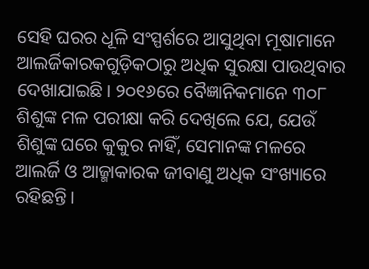ସେହି ଘରର ଧୂଳି ସଂସ୍ପର୍ଶରେ ଆସୁଥିବା ମୂଷାମାନେ ଆଲର୍ଜିକାରକଗୁଡ଼ିକଠାରୁ ଅଧିକ ସୁରକ୍ଷା ପାଉଥିବାର ଦେଖାଯାଇଛି। ୨୦୧୬ରେ ବୈଜ୍ଞାନିକମାନେ ୩୦୮ ଶିଶୁଙ୍କ ମଳ ପରୀକ୍ଷା କରି ଦେଖିଲେ ଯେ, ଯେଉଁ ଶିଶୁଙ୍କ ଘରେ କୁକୁର ନାହିଁ, ସେମାନଙ୍କ ମଳରେ ଆଲର୍ଜି ଓ ଆଜ୍ମାକାରକ ଜୀବାଣୁ ଅଧିକ ସଂଖ୍ୟାରେ ରହିଛନ୍ତି।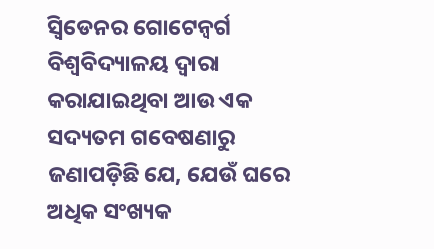ସ୍ବିଡେନର ଗୋଟେନ୍ବର୍ଗ ବିଶ୍ୱବିଦ୍ୟାଳୟ ଦ୍ୱାରା କରାଯାଇଥିବା ଆଉ ଏକ ସଦ୍ୟତମ ଗବେଷଣାରୁ ଜଣାପଡ଼ିଛି ଯେ, ଯେଉଁ ଘରେ ଅଧିକ ସଂଖ୍ୟକ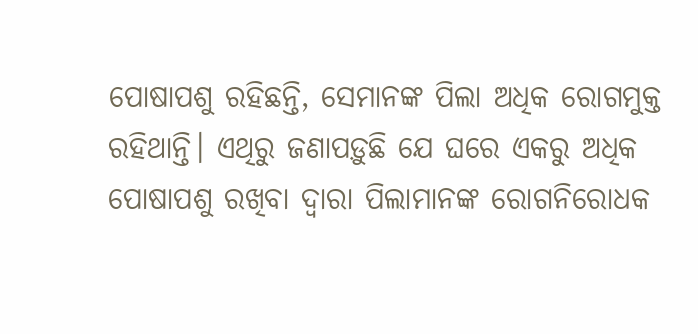ପୋଷାପଶୁ ରହିଛନ୍ତି, ସେମାନଙ୍କ ପିଲା ଅଧିକ ରୋଗମୁକ୍ତ ରହିଥାନ୍ତି। ଏଥିରୁ ଜଣାପଡ଼ୁଛି ଯେ ଘରେ ଏକରୁ ଅଧିକ ପୋଷାପଶୁ ରଖିବା ଦ୍ୱାରା ପିଲାମାନଙ୍କ ରୋଗନିରୋଧକ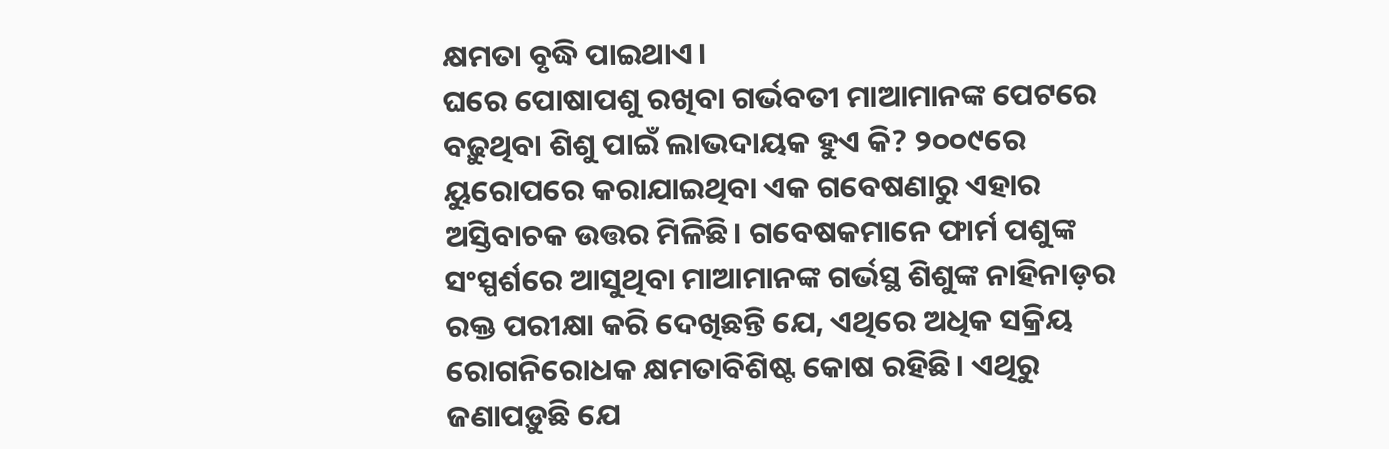କ୍ଷମତା ବୃଦ୍ଧି ପାଇଥାଏ।
ଘରେ ପୋଷାପଶୁ ରଖିବା ଗର୍ଭବତୀ ମାଆମାନଙ୍କ ପେଟରେ ବଢ଼ୁଥିବା ଶିଶୁ ପାଇଁ ଲାଭଦାୟକ ହୁଏ କି? ୨୦୦୯ରେ ୟୁରୋପରେ କରାଯାଇଥିବା ଏକ ଗବେଷଣାରୁ ଏହାର ଅସ୍ତିବାଚକ ଉତ୍ତର ମିଳିଛି। ଗବେଷକମାନେ ଫାର୍ମ ପଶୁଙ୍କ ସଂସ୍ପର୍ଶରେ ଆସୁଥିବା ମାଆମାନଙ୍କ ଗର୍ଭସ୍ଥ ଶିଶୁଙ୍କ ନାହିନାଡ଼ର ରକ୍ତ ପରୀକ୍ଷା କରି ଦେଖିଛନ୍ତି ଯେ, ଏଥିରେ ଅଧିକ ସକ୍ରିୟ ରୋଗନିରୋଧକ କ୍ଷମତାବିଶିଷ୍ଟ କୋଷ ରହିଛି। ଏଥିରୁ ଜଣାପଡ଼ୁଛି ଯେ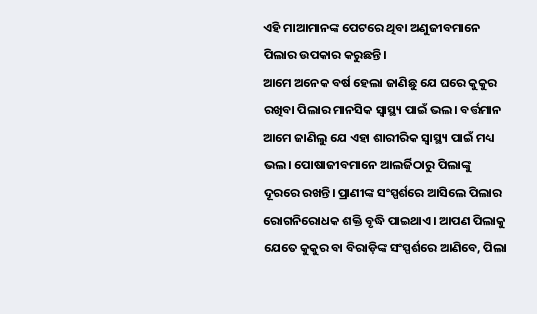ଏହି ମାଆମାନଙ୍କ ପେଟରେ ଥିବା ଅଣୁଜୀବମାନେ ପିଲାର ଉପକାର କରୁଛନ୍ତି।
ଆମେ ଅନେକ ବର୍ଷ ହେଲା ଜାଣିଛୁ ଯେ ଘରେ କୁକୁର ରଖିବା ପିଲାର ମାନସିକ ସ୍ବାସ୍ଥ୍ୟ ପାଇଁ ଭଲ। ବର୍ତ୍ତମାନ ଆମେ ଜାଣିଲୁ ଯେ ଏହା ଶାରୀରିକ ସ୍ବାସ୍ଥ୍ୟ ପାଇଁ ମଧ୍ୟ ଭଲ। ପୋଷାଜୀବମାନେ ଆଲର୍ଜିଠାରୁ ପିଲାଙ୍କୁ ଦୂରରେ ରଖନ୍ତି। ପ୍ରାଣୀଙ୍କ ସଂସ୍ପର୍ଶରେ ଆସିଲେ ପିଲାର ରୋଗନିରୋଧକ ଶକ୍ତି ବୃଦ୍ଧି ପାଇଥାଏ। ଆପଣ ପିଲାକୁ ଯେତେ କୁକୁର ବା ବିରାଡ଼ିଙ୍କ ସଂସ୍ପର୍ଶରେ ଆଣିବେ, ପିଲା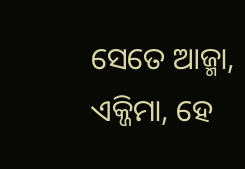ସେତେ ଆଜ୍ମା, ଏକ୍ଜିମା, ହେ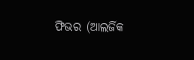ଫିଭର (ଆଲର୍ଜିକ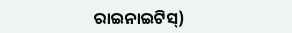ରାଇନାଇଟିସ୍)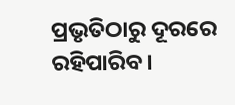ପ୍ରଭୃତିଠାରୁ ଦୂରରେ ରହିପାରିବ।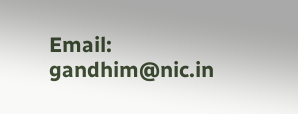Email: gandhim@nic.in